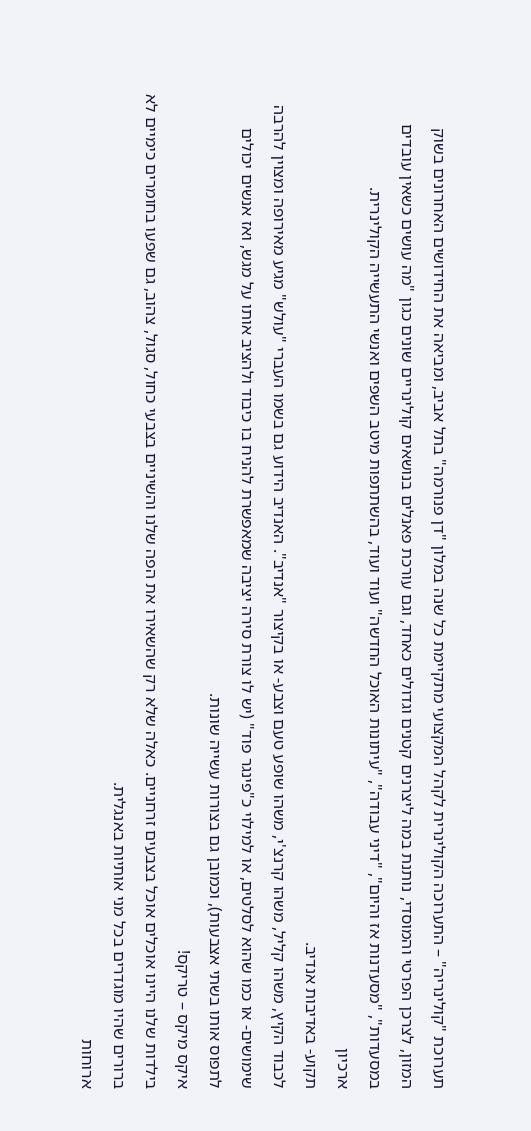תערוכת "קולינריה" – התערוכה הקולינרית לקהל המקצועי מתקיימת כל שנה במלון "דן פנורמה" בתל אביב, ומביאה את החידושים האחרונים בשוק המזון, לצרכן הפרטי והמוסדי, נותנת במה ליצרנים קטנים וגדולים כאחד, וגם עורכת פאנלים בנושאים קולינריים שונים כגון "מה עושים כשאין עובדים במסעדות", "מסעדנות אז והיום", "דיני עבודה", "עיתונות האוכל החדשה" ועוד ועוד, בהשתתפות מיטב השפים ואנשי התעשייה הקולינרית.
ארכיון
תקוע- באדיבות אנדיב.
לכבוד הקיץ, משהו קליל, משהו קרנצ'י, משהו שופע טעם וצבע- או בקיצור "אנדיב". האנדיב הידוע גם בשמו העברי "עולש" מגיע מאירופה ומצוין להרבה שימושים- או כמו שהוא לסלטים, או למילוי כ"פינגר פוד" (יש לו צורת סירה יציבה שמאפשרת להניח בו כיבוד ולהציב אותו על מגש, ואז אנשים יכולים לתפוס אותו בשתי אצבעות), וכמובן גם בצורות עשייה שונות.
איקס מיקס – טריקס!
בילדות שלנו היינו אוכלים אוכל בצבעים זרחניים. כאלה שלא רק שהשאירו את הפה שלנו והשיניים בצבעי כחול, סגול, צהוב, גם שפעו בחומרים כימיים לא ברורים שהיו מוגדרים בכל מני אותיות באנגלית.
ארוחות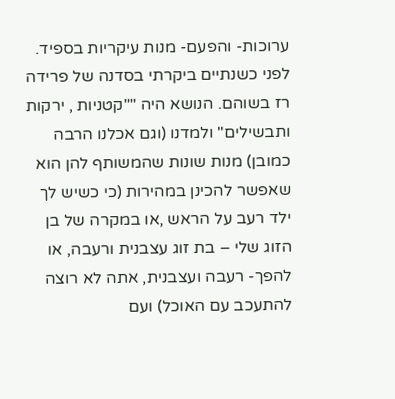ערוכות- והפעם- מנות עיקריות בספיד.
לפני כשנתיים ביקרתי בסדנה של פרידה רז בשוהם. הנושא היה ""קטניות , ירקות ותבשילים" ולמדנו (וגם אכלנו הרבה כמובן) מנות שונות שהמשותף להן הוא שאפשר להכינן במהירות (כי כשיש לך ילד רעב על הראש ,או במקרה של בן הזוג שלי – בת זוג עצבנית ורעבה, או להפך- רעבה ועצבנית, אתה לא רוצה להתעכב עם האוכל) ועם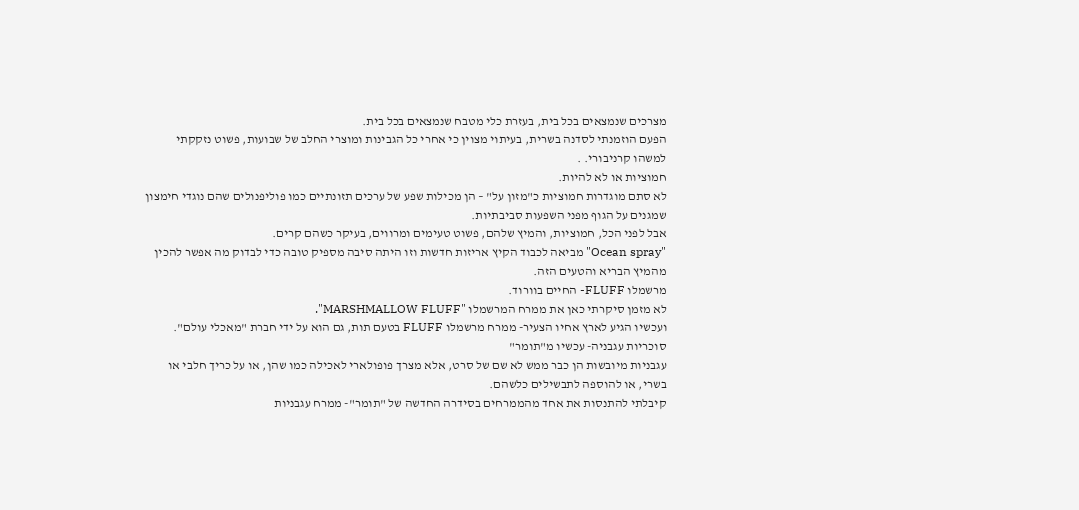מצרכים שנמצאים בכל בית, בעזרת כלי מטבח שנמצאים בכל בית.
הפעם הוזמנתי לסדנה בשרית, בעיתוי מצוין כי אחרי כל הגבינות ומוצרי החלב של שבועות, פשוט נזקקתי למשהו קרניבורי. .
חמוציות או לא להיות.
לא סתם מוגדרות חמוציות כ"מזון על" – הן מכילות שפע של ערכים תזונתיים כמו פוליפנולים שהם נוגדי חימצון שמגנים על הגוף מפני השפעות סביבתיות.
אבל לפני הכל, חמוציות, והמיץ שלהם, פשוט טעימים ומרווים, בעיקר כשהם קרים.
"Ocean spray" מביאה לכבוד הקיץ אריזות חדשות וזו היתה סיבה מספיק טובה כדי לבדוק מה אפשר להכין מהמיץ הבריא והטעים הזה.
מרשמלו FLUFF- החיים בוורוד.
לא מזמן סיקרתי כאן את ממרח המרשמלו "MARSHMALLOW FLUFF".
ועכשיו הגיע לארץ אחיו הצעיר- ממרח מרשמלו FLUFF בטעם תות, גם הוא על ידי חברת "מאכלי עולם".
סוכריות עגבניה- עכשיו מ"תומר"
עגבניות מיובשות הן כבר ממש לא שם של סרט, אלא מצרך פופולארי לאכילה כמו שהן, או על כריך חלבי או בשרי, או להוספה לתבשילים כלשהם.
קיבלתי להתנסות את אחד מהממרחים בסידרה החדשה של "תומר"- ממרח עגבניות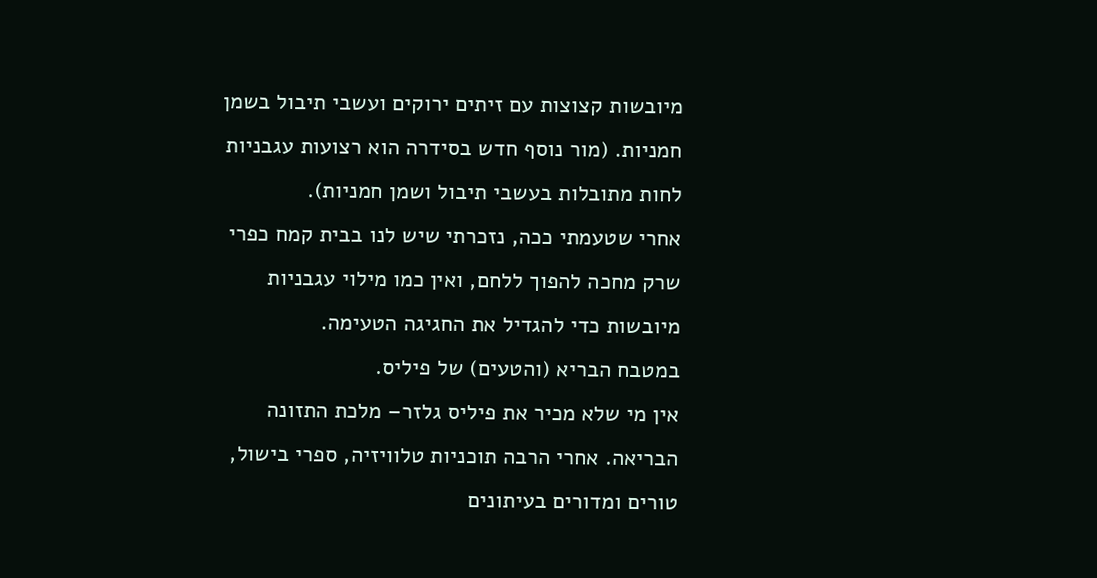מיובשות קצוצות עם זיתים ירוקים ועשבי תיבול בשמן חמניות. (מור נוסף חדש בסידרה הוא רצועות עגבניות לחות מתובלות בעשבי תיבול ושמן חמניות).
אחרי שטעמתי ככה, נזכרתי שיש לנו בבית קמח כפרי שרק מחכה להפוך ללחם, ואין כמו מילוי עגבניות מיובשות כדי להגדיל את החגיגה הטעימה.
במטבח הבריא (והטעים) של פיליס.
אין מי שלא מכיר את פיליס גלזר– מלכת התזונה הבריאה. אחרי הרבה תוכניות טלוויזיה, ספרי בישול, טורים ומדורים בעיתונים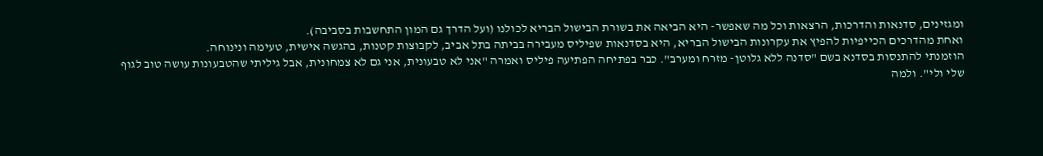ומגזינים, סדנאות והדרכות, הרצאות וכל מה שאפשר- היא הביאה את בשורת הבישול הבריא לכולנו (ועל הדרך גם המון התחשבות בסביבה).
ואחת מהדרכים הכייפיות להפיץ את עקרונות הבישול הבריא, היא בסדנאות שפיליס מעבירה בביתה בתל אביב, לקבוצות קטנות, בהגשה אישית, טעימה ונינוחה.
הוזמנתי להתנסות בסדנא בשם "סדנה ללא גלוטן- מזרח ומערב". כבר בפתיחה הפתיעה פיליס ואמרה "אני לא טבעונית, אני גם לא צמחונית, אבל גיליתי שהטבעונות עושה טוב לגוף שלי ולי". ולמה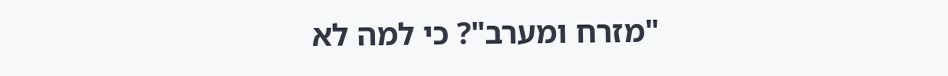"מזרח ומערב"? כי למה לא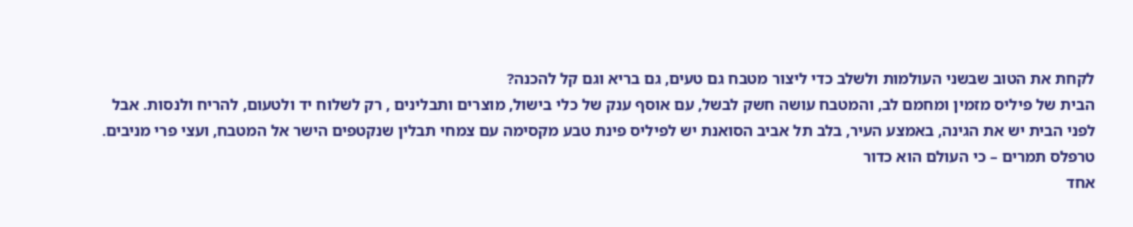לקחת את הטוב שבשני העולמות ולשלב כדי ליצור מטבח גם טעים, גם בריא וגם קל להכנה?
הבית של פיליס מזמין ומחמם לב, והמטבח עושה חשק לבשל, עם אוסף ענק של כלי בישול, מוצרים ותבלינים , רק לשלוח יד ולטעום, להריח ולנסות. אבל לפני הבית יש את הגינה, באמצע העיר, בלב תל אביב הסואנת יש לפיליס פינת טבע מקסימה עם צמחי תבלין שנקטפים הישר אל המטבח, ועצי פרי מניבים.
טרפלס תמרים – כי העולם הוא כדור
אחד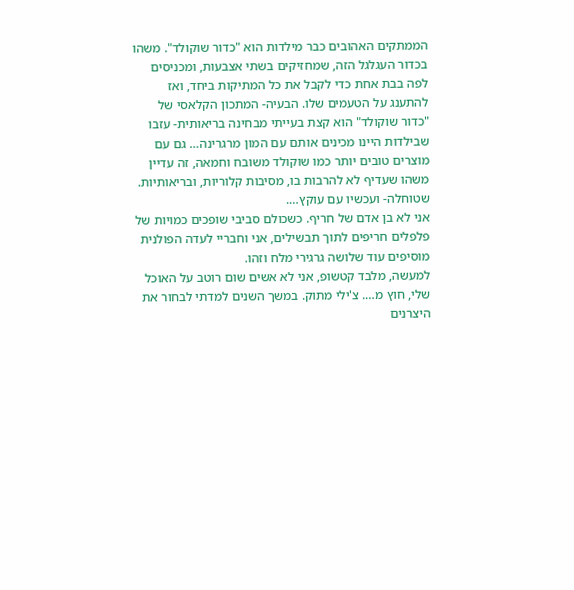הממתקים האהובים כבר מילדות הוא "כדור שוקולד". משהו בכדור העגלגל הזה, שמחזיקים בשתי אצבעות, ומכניסים לפה בבת אחת כדי לקבל את כל המתיקות ביחד, ואז להתענג על הטעמים שלו. הבעיה- המתכון הקלאסי של "כדור שוקולד" הוא קצת בעייתי מבחינה בריאותית- עזבו שבילדות היינו מכינים אותם עם המון מרגרינה… גם עם מוצרים טובים יותר כמו שוקולד משובח וחמאה, זה עדיין משהו שעדיף לא להרבות בו, מסיבות קלוריות, ובריאותיות.
שטוחלה- ועכשיו עם עוקץ….
אני לא בן אדם של חריף. כשכולם סביבי שופכים כמויות של פלפלים חריפים לתוך תבשילים, אני וחבריי לעדה הפולנית מוסיפים עוד שלושה גרגירי מלח וזהו.
למעשה, מלבד קטשופ, אני לא אשים שום רוטב על האוכל שלי, חוץ מ…. צ'ילי מתוק. במשך השנים למדתי לבחור את היצרנים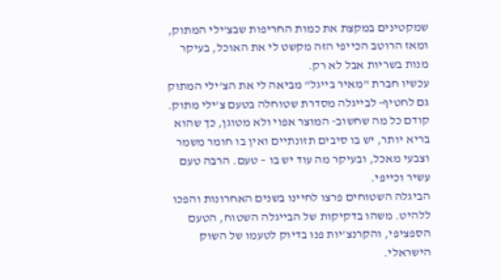שמקטינים במקצת את כמות החריפות שבצ'ילי המתוק, ומאז הרוטב הכייפי הזה מקשט לי את האוכל, בעיקר מנות בשריות אבל לא רק.
עכשיו חברת "מאיר בייגל" מביאה לי את הצ'ילי המתוק גם לחטיף- לבייגלה מסדרת שטוחלה בטעם צ'ילי מתוק.
קודם כל מה שחשוב- המוצר אפוי ולא מטוגן, כך שהוא בריא יותר, יש בו סיבים תזונתיים ואין בו חומר משמר וצבעי מאכל, ובעיקר מה עוד יש בו – טעם. הרבה טעם עשיר וכייפי.
הביגלה השטוחים פרצו לחיינו בשנים האחרונות והפכו ללהיט. משהו בדקיקות של הבייגלה השטוח, הטעם הספציפי, והקרנצ'יות פנו בדיוק לטעמו של השוק הישראלי.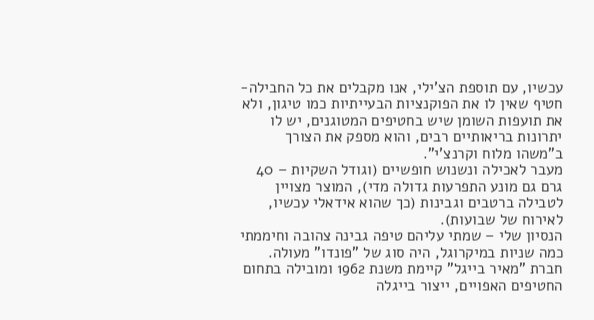עכשיו, עם תוספת הצ'ילי, אנו מקבלים את כל החבילה- חטיף שאין לו את הפוקנציות הבעייתיות כמו טיגון, ולא את תועפות השומן שיש בחטיפים המטוגנים, יש לו יתרונות בריאותיים רבים, והוא מספק את הצורך ב"משהו מלוח וקרנצ'י".
מעבר לאכילה ונשנוש חופשיים (וגודל השקיות – 40 גרם גם מונע התפרעות גדולה מדי), המוצר מצויין לטבילה ברטבים וגבינות (כך שהוא אידאלי עכשיו, לאירוח של שבועות).
הנסיון שלי – שמתי עליהם טיפה גבינה צהובה וחיממתי כמה שניות במיקרוגל, היה סוג של "פונדו" מעולה.
חברת "מאיר בייגל" קיימת משנת 1962 ומובילה בתחום החטיפים האפויים, ייצור בייגלה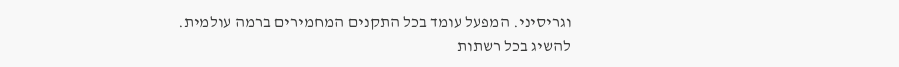וגריסיני. המפעל עומד בכל התקנים המחמירים ברמה עולמית.
להשיג בכל רשתות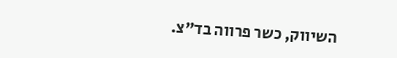השיווק, כשר פרווה בד"צ.